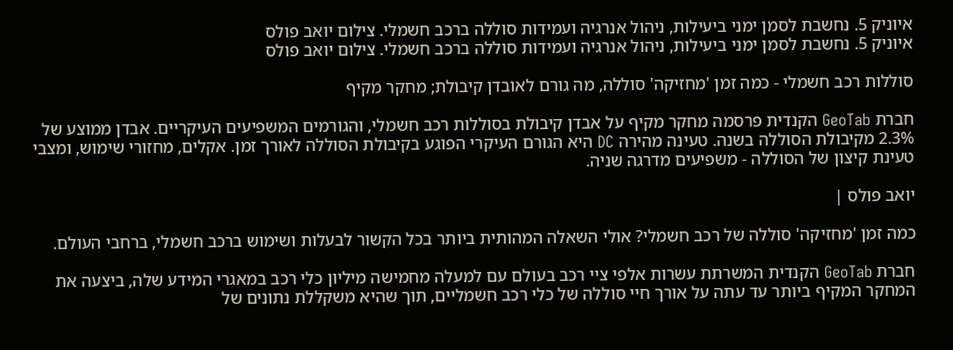איוניק 5. נחשבת לסמן ימני ביעילות, ניהול אנרגיה ועמידות סוללה ברכב חשמלי. צילום יואב פולס
איוניק 5. נחשבת לסמן ימני ביעילות, ניהול אנרגיה ועמידות סוללה ברכב חשמלי. צילום יואב פולס

סוללות רכב חשמלי - כמה זמן 'מחזיקה' סוללה, מה גורם לאובדן קיבולת; מחקר מקיף

חברת GeoTab הקנדית פרסמה מחקר מקיף על אבדן קיבולת בסוללות רכב חשמלי, והגורמים המשפיעים העיקריים. אבדן ממוצע של 2.3% מקיבולת הסוללה בשנה. טעינה מהירה DC היא הגורם העיקרי הפוגע בקיבולת הסוללה לאורך זמן. אקלים, מחזורי שימוש, ומצבי טעינת קיצון של הסוללה - משפיעים מדרגה שניה.

יואב פולס |

כמה זמן 'מחזיקה' סוללה של רכב חשמלי? אולי השאלה המהותית ביותר בכל הקשור לבעלות ושימוש ברכב חשמלי, ברחבי העולם.

חברת GeoTab הקנדית המשרתת עשרות אלפי ציי רכב בעולם עם למעלה מחמישה מיליון כלי רכב במאגרי המידע שלה, ביצעה את המחקר המקיף ביותר עד עתה על אורך חיי סוללה של כלי רכב חשמליים, תוך שהיא משקללת נתונים של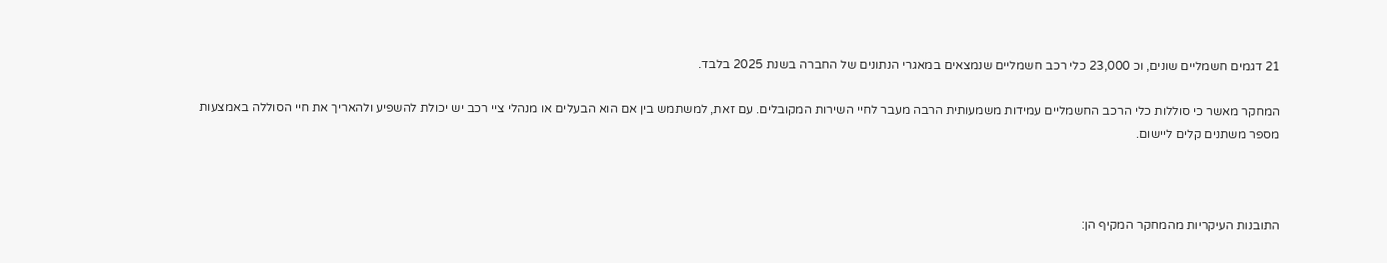21 דגמים חשמליים שונים, וכ 23,000 כלי רכב חשמליים שנמצאים במאגרי הנתונים של החברה בשנת 2025 בלבד.

המחקר מאשר כי סוללות כלי הרכב החשמליים עמידות משמעותית הרבה מעבר לחיי השירות המקובלים. עם זאת, למשתמש בין אם הוא הבעלים או מנהלי ציי רכב יש יכולת להשפיע ולהאריך את חיי הסוללה באמצעות מספר משתנים קלים ליישום.



התובנות העיקריות מהמחקר המקיף הן: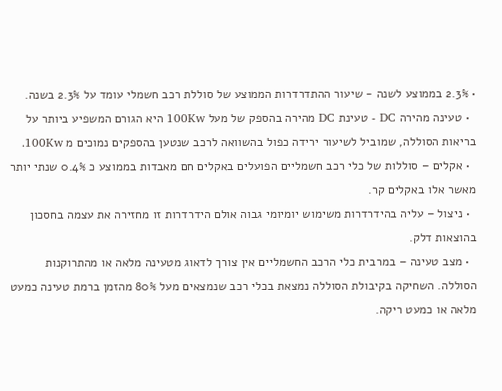• 2.3% בממוצע לשנה - שיעור ההתדרדרות הממוצע של סוללת רכב חשמלי עומד על 2.3% בשנה.
  • טעינה מהירה DC - טעינת DC מהירה בהספק של מעל 100Kw היא הגורם המשפיע ביותר על בריאות הסוללה, שמוביל לשיעור ירידה כפול בהשוואה לרכב שנטען בהספקים נמוכים מ 100Kw.
  • אקלים – סוללות של כלי רכב חשמליים הפועלים באקלים חם מאבדות בממוצע כ 0.4% שנתי יותר מאשר אלו באקלים קר.
  • ניצול – עליה בהידרדרות משימוש יומיומי גבוה אולם הידרדרות זו מחזירה את עצמה בחסכון בהוצאות דלק.
  • מצב טעינה – במרבית כלי הרכב החשמליים אין צורך לדאוג מטעינה מלאה או מהתרוקנות הסוללה. השחיקה בקיבולת הסוללה נמצאת בכלי רכב שנמצאים מעל 80% מהזמן ברמת טעינה כמעט מלאה או כמעט ריקה.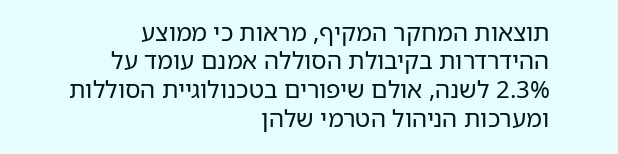תוצאות המחקר המקיף, מראות כי ממוצע ההידרדרות בקיבולת הסוללה אמנם עומד על 2.3% לשנה, אולם שיפורים בטכנולוגיית הסוללות ומערכות הניהול הטרמי שלהן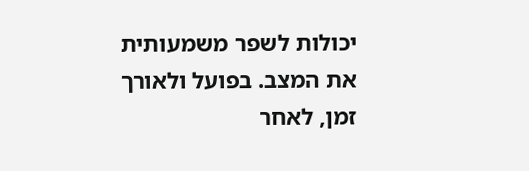יכולות לשפר משמעותית את המצב. בפועל ולאורך זמן, לאחר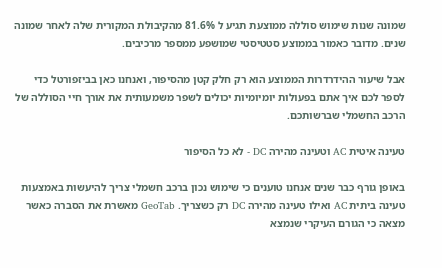שמונה שנות שימוש סוללה ממוצעת תגיע ל 81.6% מהקיבולת המקורית שלה לאחר שמונה שנים. מדובר כאמור בממוצע סטטיסטי שמושפע ממספר מרכיבים.

אבל שיעור ההידרדרות הממוצע הוא רק חלק קטן מהסיפור, ואנחנו כאן בביזפורטל כדי לספר לכם איך אתם בפעולות יומיומיות יכולים לשפר משמעותית את אורך חיי הסוללה של הרכב החשמלי שברשותכם.

טעינה איטית AC וטעינה מהירה DC - לא כל הסיפור

באופן גורף כבר שנים אנחנו טוענים כי שימוש נכון ברכב חשמלי צריך להיעשות באמצעות טעינה ביתית AC ואילו טעינה מהירה DC רק כשצריך. GeoTab מאשרת את הסברה כאשר מצאה כי הגורם העיקרי שנמצא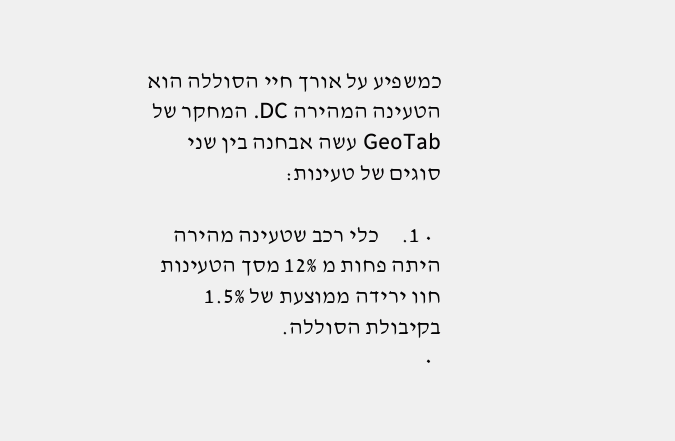כמשפיע על אורך חיי הסוללה הוא הטעינה המהירה DC. המחקר של GeoTab עשה אבחנה בין שני סוגים של טעינות:

  • 1.     כלי רכב שטעינה מהירה היתה פחות מ 12% מסך הטעינות חוו ירידה ממוצעת של 1.5% בקיבולת הסוללה.
  •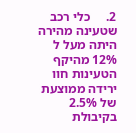2.     כלי רכב שטעינה מהירה היתה מעל ל 12% מהיקף הטעינות חוו ירידה ממוצעת של 2.5% בקיבולת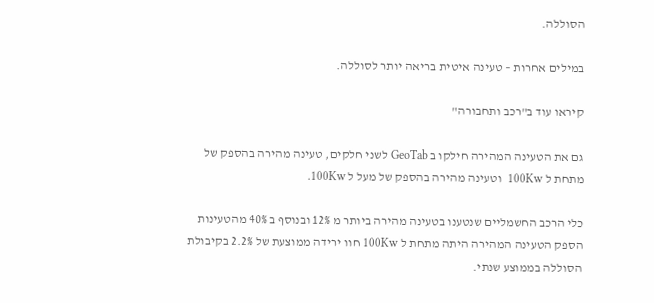הסוללה.

במילים אחרות – טעינה איטית בריאה יותר לסוללה.

קיראו עוד ב"רכב ותחבורה"

גם את הטעינה המהירה חילקו ב GeoTab לשני חלקים, טעינה מהירה בהספק של מתחת ל 100Kw  וטעינה מהירה בהספק של מעל ל 100Kw.

כלי הרכב החשמליים שנטענו בטעינה מהירה ביותר מ 12% ובנוסף ב 40% מהטעינות הספק הטעינה המהירה היתה מתחת ל 100Kw חוו ירידה ממוצעת של 2.2% בקיבולת הסוללה בממוצע שנתי.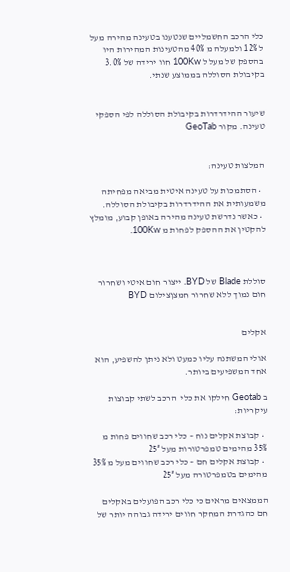כלי הרכב החשמליים שנטענו בטעינה מהירה מעל ל 12% ולמעלה מ 40% מהטעינות המהירות היו בהספק של מעל ל 100Kw חוו ירידה של 3.0% בקיבולת הסוללה בממוצע שנתי.


שיעור ההידרדרות בקיבולת הסוללה לפי הספקי טעינה. מקור GeoTab


המלצות טעינה:

  • הסתמכות על טעינה איטית מביאה מפחיתה משמעותית את ההידרדרות בקיבולת הסוללה.
  • כאשר נדרשת טעינה מהירה באופן קבוע, מומלץ להקטין את ההספק לפחות מ 100Kw.



סוללת Blade של BYD. ייצור חום איטי ושחרור חום נמוך ללא שחרור חמצןצילום BYD


אקלים

אולי המשתנה עליו כמעט ולא ניתן להשפיע, הוא אחד המשפיעים ביותר.

ב Geotab חילקו את כלי  הרכב לשתי קבוצות עיקריות:

  • קבוצת אקלים נוח – כלי רכב שחווים פחות מ 35% מהימים טמפרטורות מעל 25°
  • קבוצת אקלים חם – כלי רכב שחווים מעל מ 35% מהימים בטמפרטורה מעל 25°

הממצאים מראים כי כלי רכב הפועלים באקלים חם כהגדרת המחקר חווים ירידה גבוהה יותר של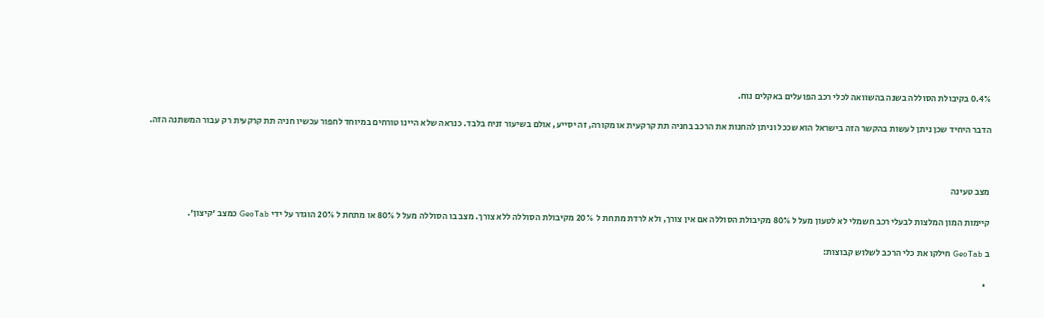0.4% בקיבולת הסוללה בשנה בהשוואה לכלי רכב הפועלים באקלים נוח.

הדבר היחיד שכן ניתן לעשות בהקשר הזה בישראל הוא שככל וניתן להחנות את הרכב בחניה תת קרקעית או מקורה, זה יסייע, אולם בשיעור זניח בלבד. כנראה שלא היינו טורחים במיוחד לחפור עכשיו חניה תת קרקעית רק עבור המשתנה הזה.



מצב טעינה

קיימות המון המלצות לבעלי רכב חשמלי לא לטעון מעל ל 80% מקיבולת הסוללה אם אין צורך, ולא לרדת מתחת ל  20% מקיבולת הסוללה ללא צורך. מצב בו הסוללה מעל ל 80% או מתחת ל 20% הוגדר על ידי GeoTab כמצב 'קיצון'.

ב GeoTab חילקו את כלי הרכב לשלוש קבוצות:

  •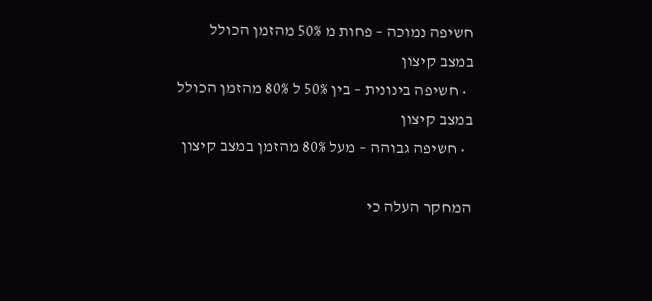חשיפה נמוכה – פחות מ 50% מהזמן הכולל במצב קיצון
  • חשיפה בינונית – בין 50% ל 80% מהזמן הכולל במצב קיצון
  • חשיפה גבוהה – מעל 80% מהזמן במצב קיצון

המחקר העלה כי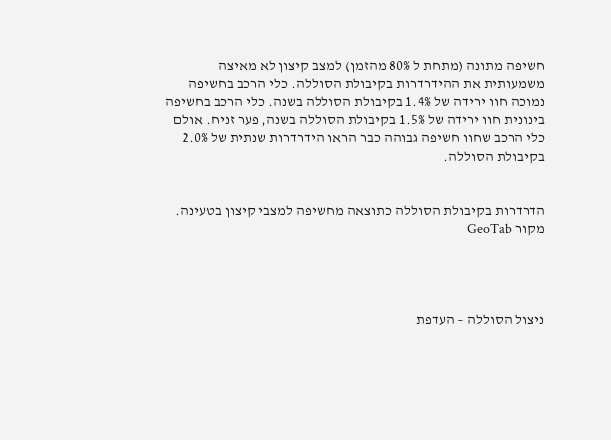חשיפה מתונה (מתחת ל 80% מהזמן) למצב קיצון לא מאיצה משמעותית את ההידרדרות בקיבולת הסוללה. כלי הרכב בחשיפה נמוכה חוו ירידה של 1.4% בקיבולת הסוללה בשנה. כלי הרכב בחשיפה בינונית חוו ירידה של 1.5% בקיבולת הסוללה בשנה, פער זניח. אולם כלי הרכב שחוו חשיפה גבוהה כבר הראו הידרדרות שנתית של 2.0% בקיבולת הסוללה.


הדרדרות בקיבולת הסוללה כתוצאה מחשיפה למצבי קיצון בטעינה. מקור GeoTab




ניצול הסוללה – העדפת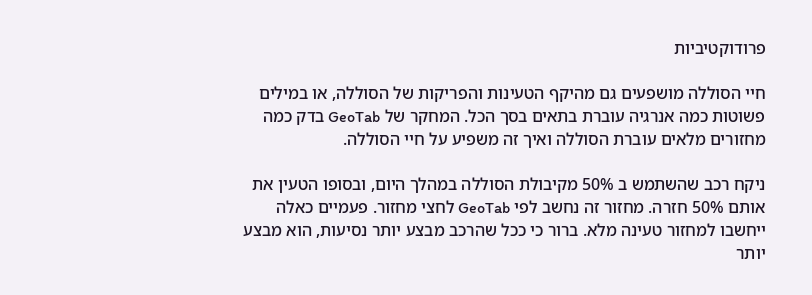פרודוקטיביות

חיי הסוללה מושפעים גם מהיקף הטעינות והפריקות של הסוללה, או במילים פשוטות כמה אנרגיה עוברת בתאים בסך הכל. המחקר של GeoTab בדק כמה מחזורים מלאים עוברת הסוללה ואיך זה משפיע על חיי הסוללה.

ניקח רכב שהשתמש ב 50% מקיבולת הסוללה במהלך היום, ובסופו הטעין את אותם 50% חזרה. מחזור זה נחשב לפי GeoTab לחצי מחזור. פעמיים כאלה ייחשבו למחזור טעינה מלא. ברור כי ככל שהרכב מבצע יותר נסיעות, הוא מבצע יותר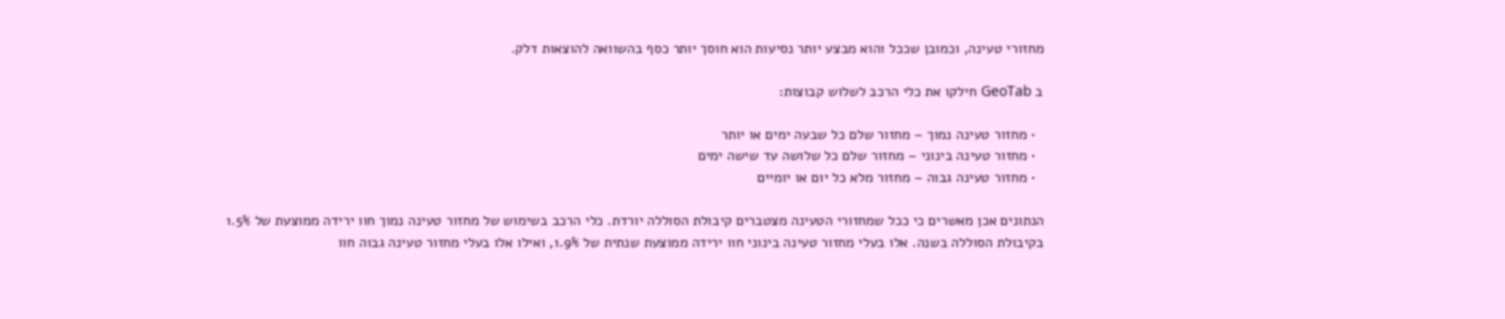מחזורי טעינה, וכמובן שככל והוא מבצע יותר נסיעות הוא חוסך יותר כסף בהשוואה להוצאות דלק.

ב GeoTab חילקו את כלי הרכב לשלוש קבוצות:

  • מחזור טעינה נמוך – מחזור שלם כל שבעה ימים או יותר
  • מחזור טעינה בינוני – מחזור שלם כל שלושה עד שישה ימים
  • מחזור טעינה גבוה – מחזור מלא כל יום או יומיים

הנתונים אכן מאשרים כי ככל שמחזורי הטעינה מצטברים קיבולת הסוללה יורדת. כלי הרכב בשימוש של מחזור טעינה נמוך חוו ירידה ממוצעת של 1.5% בקיבולת הסוללה בשנה. אלו בעלי מחזור טעינה בינוני חוו ירידה ממוצעת שנתית של 1.9%, ואילו אלו בעלי מחזור טעינה גבוה חוו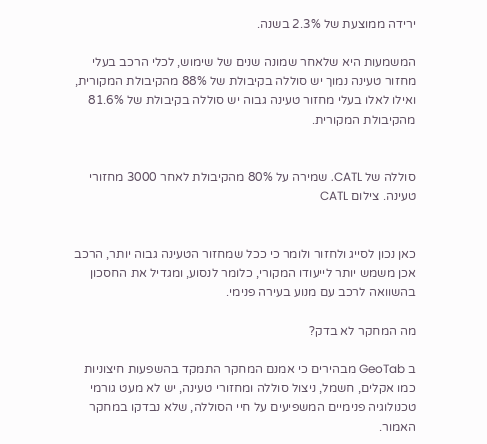ירידה ממוצעת של 2.3% בשנה.

המשמעות היא שלאחר שמונה שנים של שימוש, לכלי הרכב בעלי מחזור טעינה נמוך יש סוללה בקיבולת של 88% מהקיבולת המקורית, ואילו לאלו בעלי מחזור טעינה גבוה יש סוללה בקיבולת של 81.6% מהקיבולת המקורית.


סוללה של CATL. שמירה על 80% מהקיבולת לאחר 3000 מחזורי טעינה. צילום CATL


כאן נכון לסייג ולחזור ולומר כי ככל שמחזור הטעינה גבוה יותר, הרכב אכן משמש יותר לייעודו המקורי, כלומר לנסוע, ומגדיל את החסכון בהשוואה לרכב עם מנוע בעירה פנימי.

מה המחקר לא בדק?

ב GeoTab מבהירים כי אמנם המחקר התמקד בהשפעות חיצוניות כמו אקלים, חשמל, ניצול סוללה ומחזורי טעינה, יש לא מעט גורמי טכנולוגיה פנימיים המשפיעים על חיי הסוללה, שלא נבדקו במחקר האמור.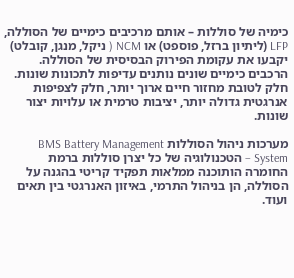כימיה של סוללות – אותם מרכיבים כימיים של הסוללה, LFP (ליתיון ברזל, פוספט) או NCM ( ניקל, מנגן, קובלט) יקבעו את עקומת הפירוק הבסיסית של הסוללה. הרכבים כימיים שונים נותנים עדיפות לתכונות שונות. חלק לטובת מחזור חיים ארוך יותר, חלק לצפיפות אנרגטית גדולה יותר, יציבות טרמית או עלויות יצור שונות.

מערכות ניהול הסוללות BMS Battery Management System – הטכנולוגיה של כל יצרן סוללות ברמת החומרה הותוכנה ממלאות תפקיד קריטי בהגנה על הסוללה, הן בניהול התרמי, באיזון האנרגטי בין תאים ועוד.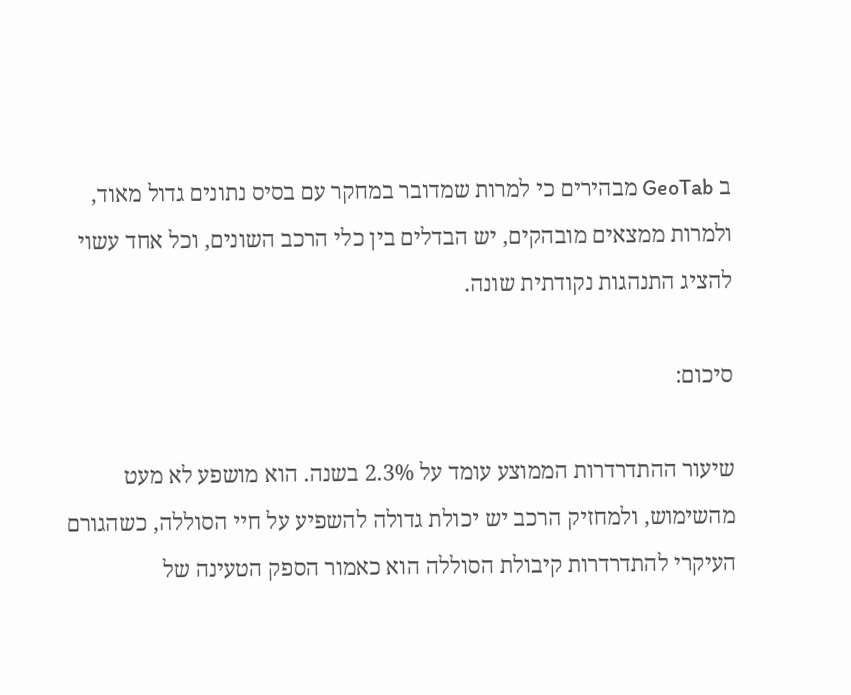ב GeoTab מבהירים כי למרות שמדובר במחקר עם בסיס נתונים גדול מאוד, ולמרות ממצאים מובהקים, יש הבדלים בין כלי הרכב השונים, וכל אחד עשוי להציג התנהגות נקודתית שונה.

סיכום:

שיעור ההתדרדרות הממוצע עומד על 2.3% בשנה. הוא מושפע לא מעט מהשימוש, ולמחזיק הרכב יש יכולת גדולה להשפיע על חיי הסוללה, כשהגורם העיקרי להתדרדרות קיבולת הסוללה הוא כאמור הספק הטעינה של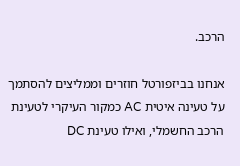הרכב.

אנחנו בביזפורטל חוזרים וממליצים להסתמך על טעינה איטית AC כמקור העיקרי לטעינת הרכב החשמלי, ואילו טעינת DC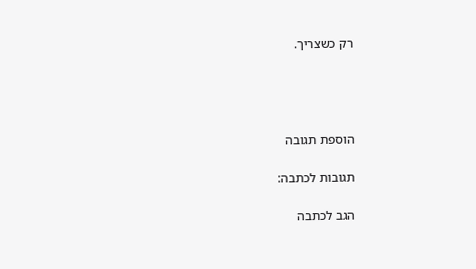רק כשצריך.




הוספת תגובה

תגובות לכתבה:

הגב לכתבה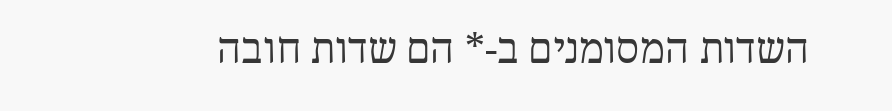השדות המסומנים ב-* הם שדות חובה